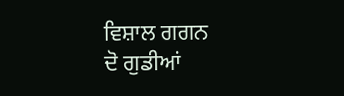ਵਿਸ਼ਾਲ ਗਗਨ
ਦੋ ਗੁਡੀਆਂ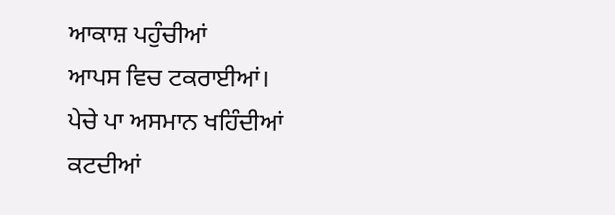ਆਕਾਸ਼ ਪਹੁੰਚੀਆਂ
ਆਪਸ ਵਿਚ ਟਕਰਾਈਆਂ।
ਪੇਚੇ ਪਾ ਅਸਮਾਨ ਖਹਿੰਦੀਆਂ
ਕਟਦੀਆਂ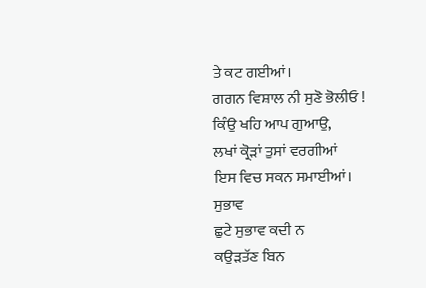ਤੇ ਕਟ ਗਈਆਂ।
ਗਗਨ ਵਿਸ਼ਾਲ ਨੀ ਸੁਣੋ ਭੋਲੀਓ !
ਕਿੰਉ ਖਹਿ ਆਪ ਗੁਆਉ,
ਲਖਾਂ ਕ੍ਰੋੜਾਂ ਤੁਸਾਂ ਵਰਗੀਆਂ
ਇਸ ਵਿਚ ਸਕਨ ਸਮਾਈਆਂ।
ਸੁਭਾਵ
ਛੁਟੇ ਸੁਭਾਵ ਕਦੀ ਨ
ਕਉੜਤੱਣ ਬਿਨ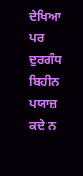ਦੇਖਿਆ
ਪਰ ਦੁਰਗੰਧ ਬਿਹੀਨ
ਪਯਾਜ਼ ਕਦੇ ਨ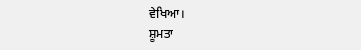ਵੇਖਿਆ।
ਸ਼ੂਮਤਾ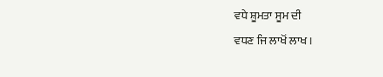ਵਧੇ ਸ਼ੂਮਤਾ ਸੂਮ ਦੀ
ਵਧਣ ਜਿ ਲਾਖੋਂ ਲਾਖ ।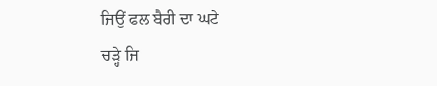ਜਿਉਂ ਫਲ ਬੈਰੀ ਦਾ ਘਟੇ
ਚੜ੍ਹੇ ਜਿ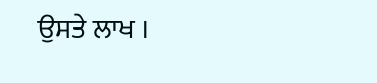ਉਸਤੇ ਲਾਖ ।